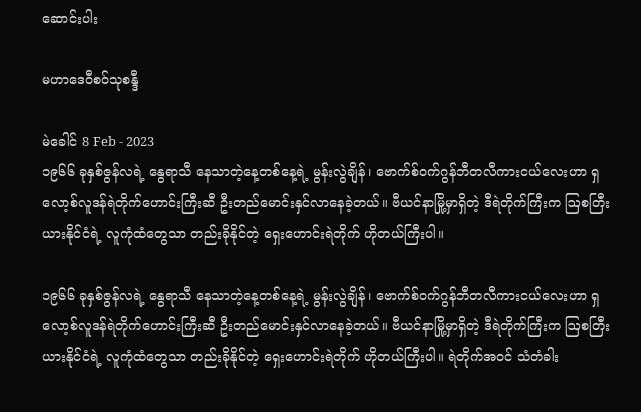ဆောင်းပါး

မဟာဒေဝီစဝ်သုစန္ဒီ

မဲခေါင် 8 Feb - 2023
၁၉၆၆ ခုနှစ်ဇွန်လရဲ့ နွေရာသီ နေသာတဲ့နေ့တစ်နေ့ရဲ့ မွန်းလွဲချိန်၊ ဗောက်စ်ဝက်ဂွန်ဘီတလီကားငယ်လေးဟာ ရှလော့စ်လူဒန်ရဲတိုက်ဟောင်းကြီးဆီ ဦးတည်မောင်းနှင်လာနေခဲ့တယ်။ ဗီယင်နာမြို့မှာရှိတဲ့ ဒီရဲတိုက်ကြီးက ဩစတြီးယားနိုင်ငံရဲ့ လူကုံထံတွေသာ တည်းခိုနိုင်တဲ့ ရှေးဟောင်းရဲတိုက် ဟိုတယ်ကြီးပါ။

၁၉၆၆ ခုနှစ်ဇွန်လရဲ့ နွေရာသီ နေသာတဲ့နေ့တစ်နေ့ရဲ့ မွန်းလွဲချိန်၊ ဗောက်စ်ဝက်ဂွန်ဘီတလီကားငယ်လေးဟာ ရှလော့စ်လူဒန်ရဲတိုက်ဟောင်းကြီးဆီ ဦးတည်မောင်းနှင်လာနေခဲ့တယ်။ ဗီယင်နာမြို့မှာရှိတဲ့ ဒီရဲတိုက်ကြီးက ဩစတြီးယားနိုင်ငံရဲ့ လူကုံထံတွေသာ တည်းခိုနိုင်တဲ့ ရှေးဟောင်းရဲတိုက် ဟိုတယ်ကြီးပါ။ ရဲတိုက်အဝင် သံတံခါး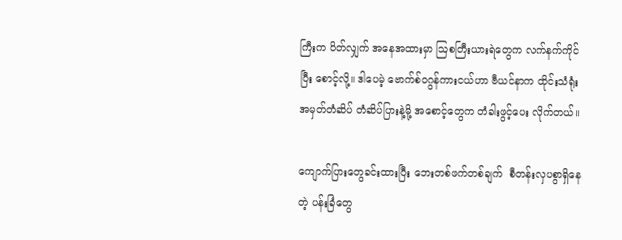ကြီးက ပိတ်လျှက် အနေအထားမှာ ဩစတြီးယားရဲတွေက လက်နက်ကိုင်ပြီး စောင့်လို့။ ဒါပေမဲ့ ဗောက်စ်၀ဂွန်ကားငယ်ဟာ ဗီယင်နာက ထိုင်းသံရုံးအမှတ်တံဆိပ် တံဆိပ်ပြားနဲ့မို့ အစောင့်တွေက တံခါးဖွင့်ပေး လိုက်တယ်။

ကျောက်ပြားတွေခင်းထားပြီး ဘေးတစ်ဖက်တစ်ချက်  စီတန်းလှပစွာရှိနေတဲ့ ပန်းခြံတွေ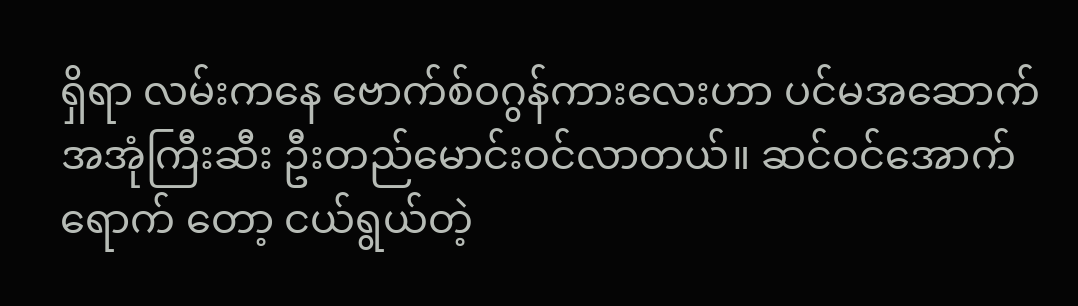ရှိရာ လမ်းကနေ ဗောက်စ်၀ဂွန်ကားလေးဟာ ပင်မအဆောက်အအုံကြီးဆီး ဦးတည်မောင်းဝင်လာတယ်။ ဆင်ဝင်အောက်ရောက် တော့ ငယ်ရွယ်တဲ့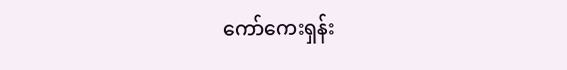ကော်ကေးရှန်း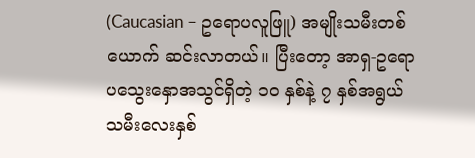(Caucasian – ဥရောပလူဖြူ) အမျိုးသမီးတစ်ယောက် ဆင်းလာတယ်။ ပြီးတော့ အာရှ-ဥရောပသွေးနှောအသွင်ရှိတဲ့ ၁၀ နှစ်နဲ့ ၇ နှစ်အရွယ် သမီးလေးနှစ်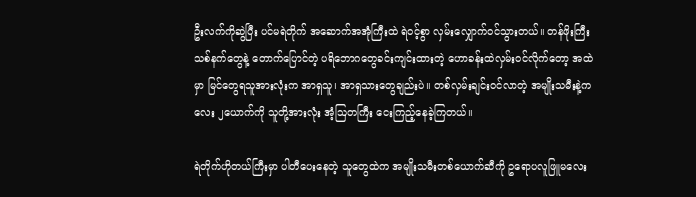ဦးလက်ကိုဆွဲပြီး ပင်မရဲတိုက် အဆောက်အအုံကြီးထဲ ရဲဝင့်စွာ လှမ်းလျှောက်ဝင်သွားတယ်။ တန်ဖိုးကြီး သစ်နက်တွေနဲ့ တောက်ပြောင်တဲ့ ပရိဘောဂတွေခင်းကျင်းထားတဲ့ ဟောခန်းထဲလှမ်းဝင်လိုက်တော့ အထဲမှာ မြင်တွေရသူအားလုံးက အာရှသူ၊ အာရှသားတွေချည်းပဲ။ တစ်လှမ်းချင်းဝင်လာတဲ့ အမျိုးသမီးနဲ့ကလေး ၂ယောက်ကို သူတို့အားလုံး အံ့ဩတကြီး ငေးကြည့်နေခဲ့ကြတယ်။

ရဲတိုက်ဟိုတယ်ကြီးမှာ ပါတီပေးနေတဲ့ သူတွေထဲက အမျိုးသမီးတစ်ယောက်ဆီကို ဥရောပလူဖြူမလေး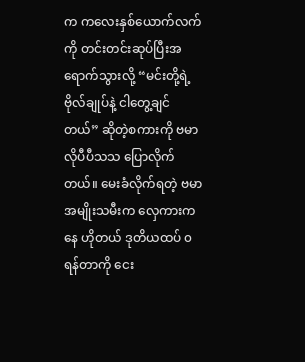က ကလေးနှစ်ယောက်လက်ကို တင်းတင်းဆုပ်ပြီးအရောက်သွားလို့ “မင်းတို့ရဲ့ ဗိုလ်ချုပ်နဲ့ ငါတွေ့ချင်တယ်” ဆိုတဲ့စကားကို ဗမာလိုပီပီသသ ပြောလိုက်တယ်။ မေးခံလိုက်ရတဲ့ ဗမာအမျိုးသမီးက လှေကားကနေ ဟိုတယ် ဒုတိယထပ် ၀ရန်တာကို ငေး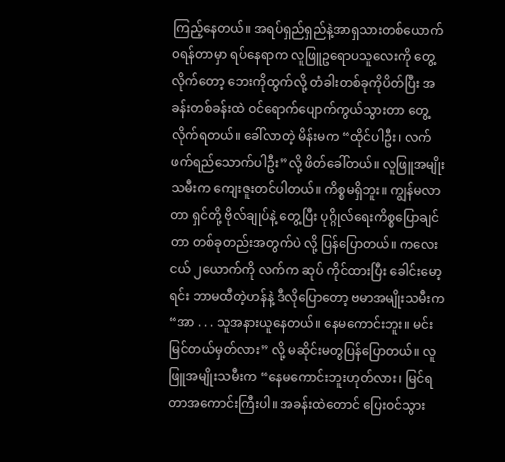ကြည့်နေတယ်။ အရပ်ရှည်ရှည်နဲ့အာရှသားတစ်ယောက် ၀ရန်တာမှာ ရပ်နေရာက လူဖြူဥရောပသူလေးကို တွေ့လိုက်တော့ ဘေးကိုထွက်လို့ တံခါးတစ်ခုကိုပိတ်ပြီး အခန်းတစ်ခန်းထဲ ဝင်ရောက်ပျောက်ကွယ်သွားတာ တွေ့လိုက်ရတယ်။ ခေါ်လာတဲ့ မိန်းမက “ထိုင်ပါဦး၊ လက်ဖက်ရည်သောက်ပါဦး”လို့ ဖိတ်ခေါ်တယ်။ လူဖြူအမျိုးသမီးက ကျေးဇူးတင်ပါတယ်။ ကိစ္စမရှိဘူး။ ကျွန်မလာတာ ရှင်တို့ ဗိုလ်ချုပ်နဲ့ တွေ့ပြီး ပုဂ္ဂိုလ်ရေးကိစ္စပြောချင်တာ တစ်ခုတည်းအတွက်ပဲ လို့ ပြန်ပြောတယ်။ ကလေးငယ် ၂ယောက်ကို လက်က ဆုပ် ကိုင်ထားပြီး ခေါင်းမော့ရင်း ဘာမထီတဲ့ဟန်နဲ့ ဒီလိုပြောတော့ ဗမာအမျိုးသမီးက “အာ . . . သူအနားယူနေတယ်။ နေမကောင်းဘူး။ မင်းမြင်တယ်မှတ်လား” လို့ မဆိုင်းမတွပြန်ပြောတယ်။ လူဖြူအမျိုးသမီးက “နေမကောင်းဘူးဟုတ်လား၊ မြင်ရတာအကောင်းကြီးပါ။ အခန်းထဲတောင် ပြေးဝင်သွား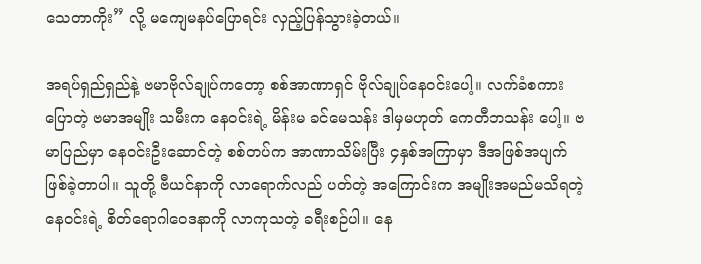သေတာကိုး” လို့ မကျေမနပ်ပြောရင်း လှည့်ပြန်သွားခဲ့တယ်။

အရပ်ရှည်ရှည်နဲ့ ဗမာဗိုလ်ချုပ်ကတော့ စစ်အာဏာရှင် ဗိုလ်ချုပ်နေဝင်းပေါ့။ လက်ခံစကားပြောတဲ့ ဗမာအမျိုး သမီးက နေဝင်းရဲ့ မိန်းမ ခင်မေသန်း ဒါမှမဟုတ် ကေတီဘသန်း ပေါ့။ ဗမာပြည်မှာ နေဝင်းဦးဆောင်တဲ့ စစ်တပ်က အာဏာသိမ်းပြီး ၄နှစ်အကြာမှာ ဒီအဖြစ်အပျက် ဖြစ်ခဲ့တာပါ။ သူတို့ ဗီယင်နာကို လာရောက်လည် ပတ်တဲ့ အကြောင်းက အမျိုးအမည်မသိရတဲ့ နေဝင်းရဲ့ စိတ်ရောဂါဝေဒနာကို လာကုသတဲ့ ခရီးစဉ်ပါ။ နေ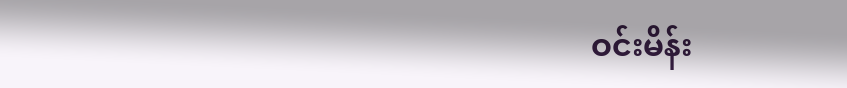ဝင်းမိန်း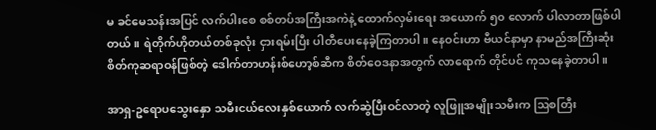မ ခင်မေသန်းအပြင် လက်ပါးစေ စစ်တပ်အကြီးအကဲနဲ့ ထောက်လှမ်းရေး အယောက် ၅၀ လောက် ပါလာတာဖြစ်ပါတယ်။ ရဲတိုက်ဟိုတယ်တစ်ခုလုံး ငှားရမ်းပြီး ပါတီပေးနေခဲ့ကြတာပါ။ နေဝင်းဟာ ဗီယင်နာမှာ နာမည်အကြီးဆုံး စိတ်ကုဆရာဝန်ဖြစ်တဲ့ ဒေါက်တာဟန်းစ်ဟော့စ်ဆီက စိတ်ဝေဒနာအတွက် လာရောက် တိုင်ပင် ကုသနေခဲ့တာပါ။

အာရှ-ဥရောပသွေးနှော သမီးငယ်လေးနှစ်ယောက် လက်ဆွဲပြီးဝင်လာတဲ့ လူဖြူအမျိုးသမီးက ဩစတြီး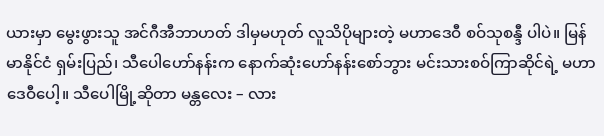ယားမှာ မွေးဖွားသူ အင်ဂီအီဘာဟတ် ဒါမှမဟုတ် လူသိပိုများတဲ့ မဟာဒေဝီ စဝ်သုစန္ဒီ ပါပဲ။ မြန်မာနိုင်ငံ ရှမ်းပြည်၊ သီပေါဟော်နန်းက နောက်ဆုံးဟော်နန်းစော်ဘွား မင်းသားစဝ်ကြာဆိုင်ရဲ့ မဟာဒေဝီပေါ့။ သီပေါမြို့ဆိုတာ မန္တလေး – လား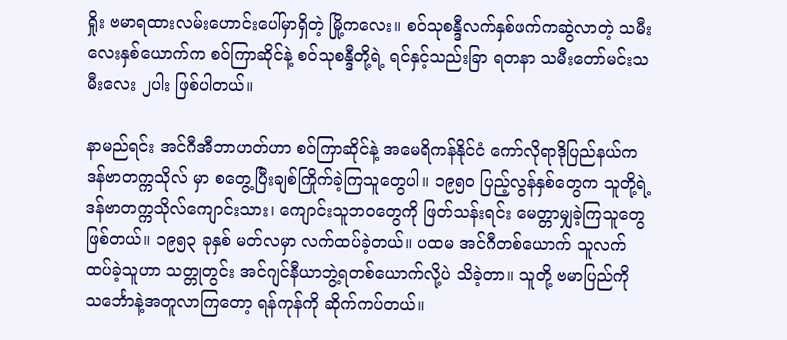ရှိုး ဗမာရထားလမ်းဟောင်းပေါ်မှာရှိတဲ့ မြို့ကလေး။ စဝ်သုစန္ဒီလက်နှစ်ဖက်ကဆွဲလာတဲ့ သမီး လေးနှစ်ယောက်က စဝ်ကြာဆိုင်နဲ့ စဝ်သုစန္ဒီတို့ရဲ့ ရင်နှင့်သည်းခြာ ရတနာ သမီးတော်မင်းသမီးလေး ၂ပါး ဖြစ်ပါတယ်။

နာမည်ရင်း အင်ဂီအီဘာဟတ်ဟာ စဝ်ကြာဆိုင်နဲ့ အမေရိကန်နိုင်ငံ ကော်လိုရာဒိုပြည်နယ်က ဒန်ဗာတက္ကသိုလ် မှာ စတွေ့ပြီးချစ်ကြိုက်ခဲ့ကြသူတွေပါ။ ၁၉၅၀ ပြည့်လွန်နှစ်တွေက သူတို့ရဲ့ ဒန်ဗာတက္ကသိုလ်ကျောင်းသား၊ ကျောင်းသူဘ၀တွေကို ဖြတ်သန်းရင်း မေတ္တာမျှခဲ့ကြသူတွေဖြစ်တယ်။ ၁၉၅၃ ခုနှစ် မတ်လမှာ လက်ထပ်ခဲ့တယ်။ ပထမ အင်ဂီတစ်ယောက် သူလက်ထပ်ခဲ့သူဟာ သတ္တုတွင်း အင်ဂျင်နီယာဘွဲ့ရတစ်ယောက်လို့ပဲ သိခဲ့တာ။ သူတို့ ဗမာပြည်ကို သင်္ဘောနဲ့အတူလာကြတော့ ရန်ကုန်ကို ဆိုက်ကပ်တယ်။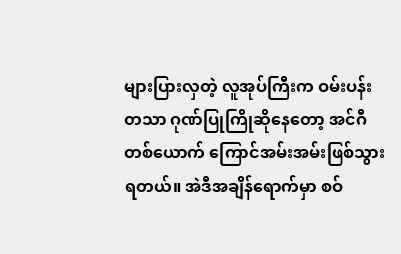များပြားလှတဲ့ လူအုပ်ကြီးက ဝမ်းပန်း တသာ ဂုဏ်ပြုကြိုဆိုနေတော့ အင်ဂီတစ်ယောက် ကြောင်အမ်းအမ်းဖြစ်သွားရတယ်။ အဲဒီအချိန်ရောက်မှာ စဝ်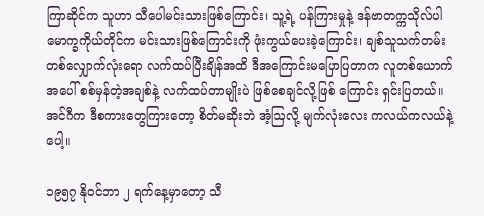ကြာဆိုင်က သူဟာ သီပေါမင်းသားဖြစ်ကြောင်း၊ သူ့ရဲ့ ပန်ကြားမှုနဲ့ ဒန်ဗာတက္ကသိုလ်ပါမောက္ခကိုယ်တိုင်က မင်းသားဖြစ်ကြောင်းကို ဖုံးကွယ်ပေးခဲ့ကြောင်း၊ ချစ်သူသက်တမ်းတစ်လျှောက်လုံးရော လက်ထပ်ပြီးချိန်အထိ ဒီအကြောင်းမပြောပြတာက လူတစ်ယောက်အပေါ် စစ်မှန်တဲ့အချစ်နဲ့ လက်ထပ်တာမျိုးပဲ ဖြစ်စေချင်လို့ဖြစ် ကြောင်း ရှင်းပြတယ်။ အင်ဂီက ဒီစကားတွေကြားတော့ စိတ်မဆိုးဘဲ အံ့ဩလို့ မျက်လုံးလေး ကလယ်ကလယ်နဲ့ပေါ့။

၁၉၅၇ နိုဝင်ဘာ ၂ ရက်နေ့မှာတော့ သီ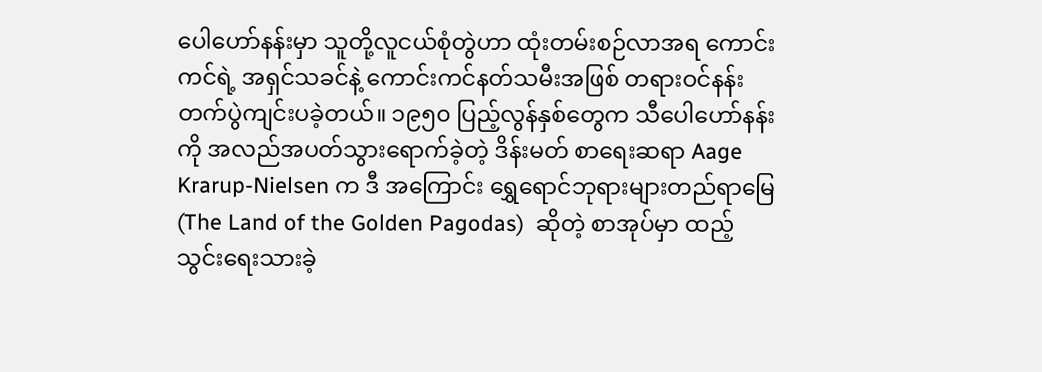ပေါဟော်နန်းမှာ သူတို့လူငယ်စုံတွဲဟာ ထုံးတမ်းစဉ်လာအရ ကောင်းကင်ရဲ့ အရှင်သခင်နဲ့ ကောင်းကင်နတ်သမီးအဖြစ် တရားဝင်နန်းတက်ပွဲကျင်းပခဲ့တယ်။ ၁၉၅၀ ပြည့်လွန်နှစ်တွေက သီပေါဟော်နန်းကို အလည်အပတ်သွားရောက်ခဲ့တဲ့ ဒိန်းမတ် စာရေးဆရာ Aage Krarup-Nielsen က ဒီ အကြောင်း ရွှေရောင်ဘုရားများတည်ရာမြေ (The Land of the Golden Pagodas)  ဆိုတဲ့ စာအုပ်မှာ ထည့် သွင်းရေးသားခဲ့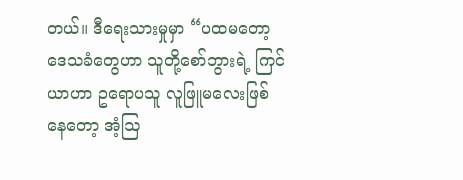တယ်။ ဒီရေးသားမှုမှာ “ပထမတော့ ဒေသခံတွေဟာ သူတို့စော်ဘွားရဲ့ ကြင်ယာဟာ ဥရောပသူ လူဖြူမလေးဖြစ်နေတော့ အံ့ဩ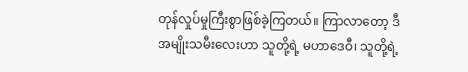တုန်လှုပ်မှုကြီးစွာဖြစ်ခဲ့ကြတယ်။ ကြာလာတော့ ဒီအမျိုးသမီးလေးဟာ သူတို့ရဲ့ မဟာဒေဝီ၊ သူတို့ရဲ့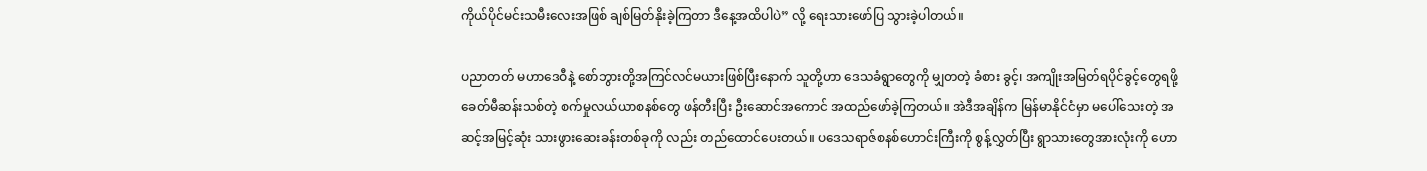ကိုယ်ပိုင်မင်းသမီးလေးအဖြစ် ချစ်မြတ်နိုးခဲ့ကြတာ ဒီနေ့အထိပါပဲ” လို့ ရေးသားဖော်ပြ သွားခဲ့ပါတယ်။

ပညာတတ် မဟာဒေဝီနဲ့ စော်ဘွားတို့အကြင်လင်မယားဖြစ်ပြီးနောက် သူတို့ဟာ ဒေသခံရွာတွေကို မျှတတဲ့ ခံစား ခွင့်၊ အကျိုးအမြတ်ရပိုင်ခွင့်တွေရဖို့ ခေတ်မီဆန်းသစ်တဲ့ စက်မှုလယ်ယာစနစ်တွေ ဖန်တီးပြီး ဦးဆောင်အကောင် အထည်ဖော်ခဲ့ကြတယ်။ အဲဒီအချိန်က မြန်မာနိုင်ငံမှာ မပေါ်သေးတဲ့ အဆင့်အမြင့်ဆုံး သားဖွားဆေးခန်းတစ်ခုကို လည်း တည်ထောင်ပေးတယ်။ ပဒေသရာဇ်စနစ်ဟောင်းကြီးကို စွန့်လွှတ်ပြီး ရွာသားတွေအားလုံးကို ဟော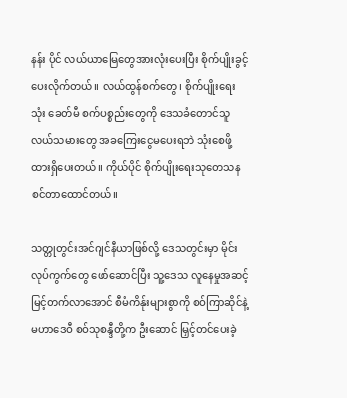နန်း ပိုင် လယ်ယာမြေတွေအားလုံးပေးပြီး စိုက်ပျိုးခွင့်ပေးလိုက်တယ်။ လယ်ထွန်စက်တွေ၊ စိုက်ပျိုးရေးသုံး ခေတ်မီ စက်ပစ္စည်းတွေကို ဒေသခံတောင်သူလယ်သမားတွေ အခကြေးငွေမပေးရဘဲ သုံးစေဖို့ ထားရှိပေးတယ်။ ကိုယ်ပိုင် စိုက်ပျိုးရေးသုတေသန စင်တာထောင်တယ်။

သတ္တုတွင်းအင်ဂျင်နီယာဖြစ်လို့ ဒေသတွင်းမှာ မိုင်းလုပ်ကွက်တွေ ဖော်ဆောင်ပြီး သူ့ဒေသ လူနေမှုအဆင့်မြင့်တက်လာအောင် စီမံကိန်ုးများစွာကို စဝ်ကြာဆိုင်နဲ့ မဟာဒေဝီ စဝ်သုစန္ဒီတို့က ဦးဆောင် မြှင့်တင်ပေးခဲ့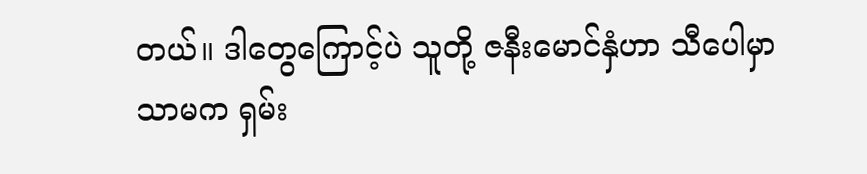တယ်။ ဒါတွေကြောင့်ပဲ သူတို့ ဇနီးမောင်နှံဟာ သီပေါမှာသာမက ရှမ်း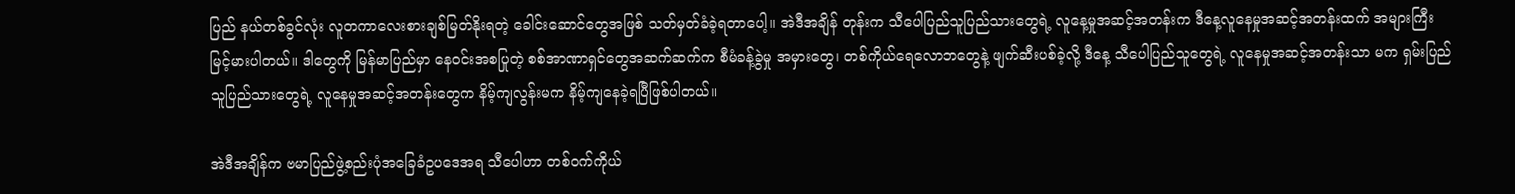ပြည် နယ်တစ်ခွင်လုံး လူတကာလေးစားချစ်မြတ်နိုးရတဲ့ ခေါင်းဆောင်တွေအဖြစ် သတ်မှတ်ခံခဲ့ရတာပေါ့။ အဲဒီအချိန် တုန်းက သီပေါပြည်သူပြည်သားတွေရဲ့ လူနေ့မှုအဆင့်အတန်းက ဒီနေ့လူနေမှုအဆင့်အတန်းထက် အများကြီး မြင့်မားပါတယ်။ ဒါတွေကို မြန်မာပြည်မှာ နေဝင်းအစပြုတဲ့ စစ်အာဏာရှင်တွေအဆက်ဆက်က စီမံခန့်ခွဲမှု အမှားတွေ၊ တစ်ကိုယ်ရေလောဘတွေနဲ့ ဖျက်ဆီးပစ်ခဲ့လို့ ဒီနေ့ သီပေါပြည်သူတွေရဲ့ လူနေမှုအဆင့်အတန်းသာ မက ရှမ်းပြည်သူပြည်သားတွေရဲ့ လူနေမှုအဆင့်အတန်းတွေက နိမ့်ကျလွန်းမက နိမ့်ကျနေခဲ့ရပြီဖြစ်ပါတယ်။

အဲဒီအချိန်က ဗမာပြည်ဖွဲ့စည်းပုံအခြေခံဥပဒေအရ သီပေါဟာ တစ်ဝက်ကိုယ်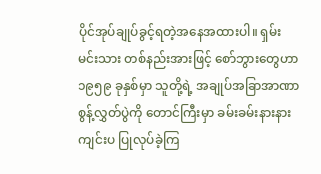ပိုင်အုပ်ချုပ်ခွင့်ရတဲ့အနေအထားပါ။ ရှမ်းမင်းသား တစ်နည်းအားဖြင့် စော်ဘွားတွေဟာ ၁၉၅၉ ခုနှစ်မှာ သူတို့ရဲ့ အချုပ်အခြာအာဏာ စွန့်လွှတ်ပွဲကို တောင်ကြီးမှာ ခမ်းခမ်းနားနားကျင်းပ ပြုလုပ်ခဲ့ကြ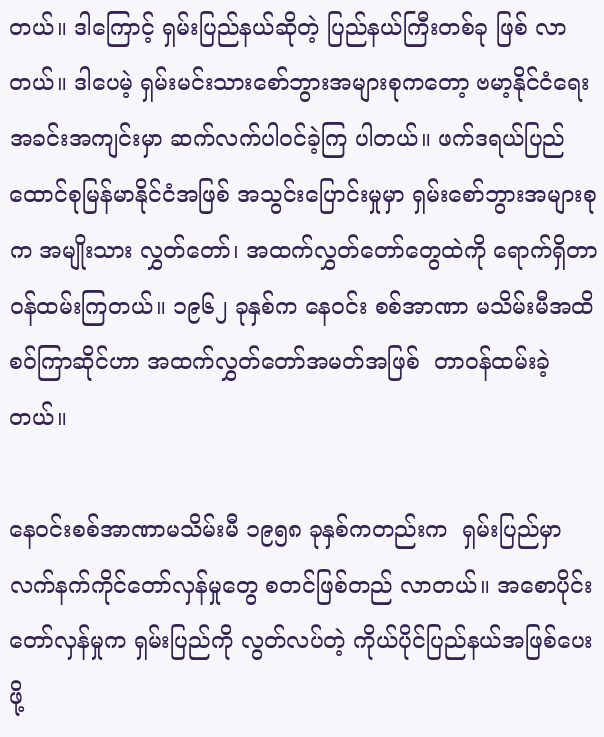တယ်။ ဒါကြောင့် ရှမ်းပြည်နယ်ဆိုတဲ့ ပြည်နယ်ကြီးတစ်ခု ဖြစ် လာတယ်။ ဒါပေမဲ့ ရှမ်းမင်းသားစော်ဘွားအများစုကတော့ ဗမာ့နိုင်ငံရေးအခင်းအကျင်းမှာ ဆက်လက်ပါဝင်ခဲ့ကြ ပါတယ်။ ဖက်ဒရယ်ပြည်ထောင်စုမြန်မာနိုင်ငံအဖြစ် အသွင်းပြောင်းမှုမှာ ရှမ်းစော်ဘွားအများစုက အမျိုးသား လွှတ်တော်၊ အထက်လွှတ်တော်တွေထဲကို ရောက်ရှိတာဝန်ထမ်းကြတယ်။ ၁၉၆၂ ခုနှစ်က နေဝင်း စစ်အာဏာ မသိမ်းမီအထိ စဝ်ကြာဆိုင်ဟာ အထက်လွှတ်တော်အမတ်အဖြစ်  တာဝန်ထမ်းခဲ့တယ်။

နေဝင်းစစ်အာဏာမသိမ်းမီ ၁၉၅၈ ခုနှစ်ကတည်းက  ရှမ်းပြည်မှာ လက်နက်ကိုင်တော်လှန်မှုတွေ စတင်ဖြစ်တည် လာတယ်။ အစောပိုင်း တော်လှန်မှုက ရှမ်းပြည်ကို လွတ်လပ်တဲ့ ကိုယ်ပိုင်ပြည်နယ်အဖြစ်ပေးဖို့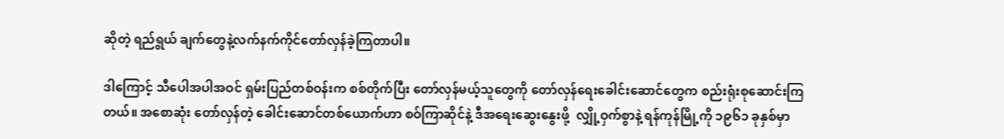ဆိုတဲ့ ရည်ရွယ် ချက်တွေနဲ့လက်နက်ကိုင်တော်လှန်ခဲ့ကြတာပါ။

ဒါကြောင့် သီပေါအပါအဝင် ရှမ်းပြည်တစ်ဝန်းက စစ်တိုက်ပြီး တော်လှန်မယ့်သူတွေကို တော်လှန်ရေးခေါင်းဆောင်တွေက စည်းရုံးစုဆောင်းကြတယ်။ အစောဆုံး တော်လှန်တဲ့ ခေါင်းဆောင်တစ်ယောက်ဟာ စဝ်ကြာဆိုင်နဲ့ ဒီအရေးဆွေးနွေးဖို့  လျှို့ဝှက်စွာနဲ့ ရန်ကုန်မြို့ကို ၁၉၆၁ ခုနှစ်မှာ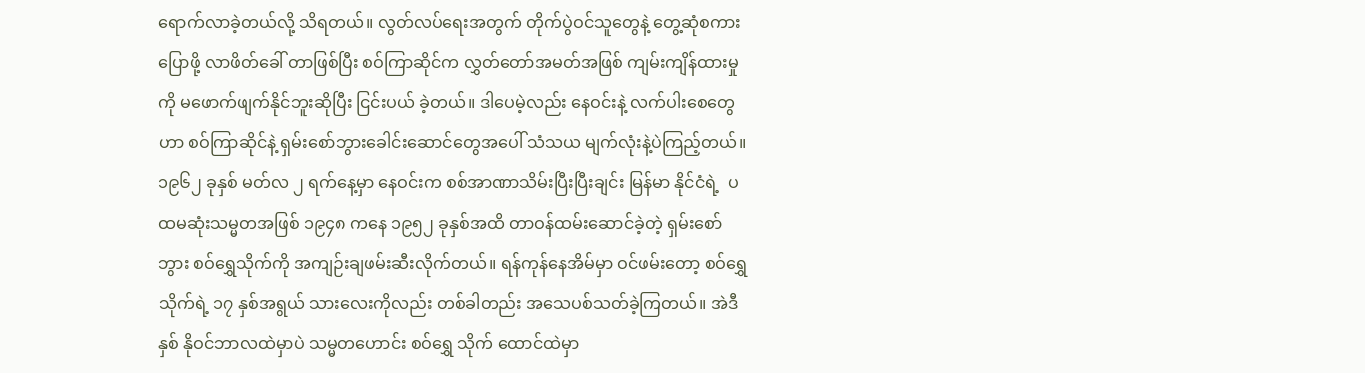ရောက်လာခဲ့တယ်လို့ သိရတယ်။ လွတ်လပ်ရေးအတွက် တိုက်ပွဲဝင်သူတွေနဲ့ တွေ့ဆုံစကားပြောဖို့ လာဖိတ်ခေါ် တာဖြစ်ပြီး စဝ်ကြာဆိုင်က လွှတ်တော်အမတ်အဖြစ် ကျမ်းကျိန်ထားမှုကို မဖောက်ဖျက်နိုင်ဘူးဆိုပြီး ငြင်းပယ် ခဲ့တယ်။ ဒါပေမဲ့လည်း နေဝင်းနဲ့ လက်ပါးစေတွေဟာ စဝ်ကြာဆိုင်နဲ့ ရှမ်းစော်ဘွားခေါင်းဆောင်တွေအပေါ် သံသယ မျက်လုံးနဲ့ပဲကြည့်တယ်။ ၁၉၆၂ ခုနှစ် မတ်လ ၂ ရက်နေ့မှာ နေဝင်းက စစ်အာဏာသိမ်းပြီးပြီးချင်း မြန်မာ နိုင်ငံရဲ့  ပထမဆုံးသမ္မတအဖြစ် ၁၉၄၈ ကနေ ၁၉၅၂ ခုနှစ်အထိ တာဝန်ထမ်းဆောင်ခဲ့တဲ့ ရှမ်းစော်ဘွား စဝ်ရွှေသိုက်ကို အကျဉ်းချဖမ်းဆီးလိုက်တယ်။ ရန်ကုန်နေအိမ်မှာ ဝင်ဖမ်းတော့ စဝ်ရွှေသိုက်ရဲ့ ၁၇ နှစ်အရွယ် သားလေးကိုလည်း တစ်ခါတည်း အသေပစ်သတ်ခဲ့ကြတယ်။ အဲဒီနှစ် နိုဝင်ဘာလထဲမှာပဲ သမ္မတဟောင်း စဝ်ရွှေ သိုက် ထောင်ထဲမှာ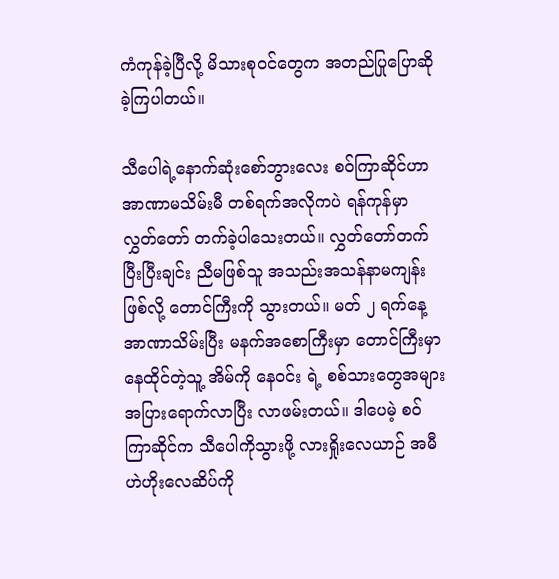ကံကုန်ခဲ့ပြီလို့ မိသားစုဝင်တွေက အတည်ပြုပြောဆိုခဲ့ကြပါတယ်။

သီပေါရဲ့နောက်ဆုံးစော်ဘွားလေး စဝ်ကြာဆိုင်ဟာ အာဏာမသိမ်းမီ တစ်ရက်အလိုကပဲ ရန်ကုန်မှာ လွှတ်တော် တက်ခဲ့ပါသေးတယ်။ လွှတ်တော်တက်ပြီးပြီးချင်း ညီမဖြစ်သူ အသည်းအသန်နာမကျန်းဖြစ်လို့ တောင်ကြီးကို သွားတယ်။ မတ် ၂ ရက်နေ့ အာဏာသိမ်းပြီး မနက်အစောကြီးမှာ တောင်ကြီးမှာနေထိုင်တဲ့သူ့ အိမ်ကို နေဝင်း ရဲ့ စစ်သားတွေအများအပြားရောက်လာပြီး လာဖမ်းတယ်။ ဒါပေမဲ့ စဝ်ကြာဆိုင်က သီပေါကိုသွားဖို့ လားရှိုးလေယာဉ် အမီဟဲဟိုးလေဆိပ်ကို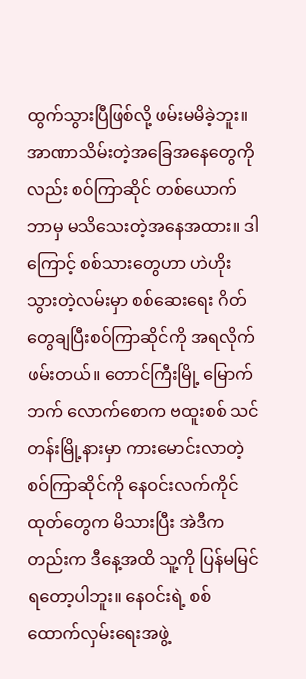ထွက်သွားပြီဖြစ်လို့ ဖမ်းမမိခဲ့ဘူး။ အာဏာသိမ်းတဲ့အခြေအနေတွေကိုလည်း စဝ်ကြာဆိုင် တစ်ယောက် ဘာမှ မသိသေးတဲ့အနေအထား။ ဒါကြောင့် စစ်သားတွေဟာ ဟဲဟိုးသွားတဲ့လမ်းမှာ စစ်ဆေးရေး ဂိတ်တွေချပြီးစဝ်ကြာဆိုင်ကို အရလိုက်ဖမ်းတယ်။ တောင်ကြီးမြို့ မြောက်ဘက် လောက်စောက ဗထူးစစ် သင်တန်းမြို့နားမှာ ကားမောင်းလာတဲ့ စဝ်ကြာဆိုင်ကို နေဝင်းလက်ကိုင်ထုတ်တွေက မိသားပြီး အဲဒီကတည်းက ဒီနေ့အထိ သူ့ကို ပြန်မမြင်ရတော့ပါဘူး။ နေဝင်းရဲ့ စစ်ထောက်လှမ်းရေးအဖွဲ့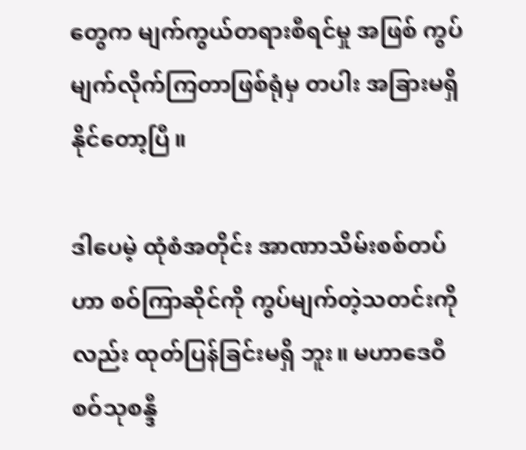တွေက မျက်ကွယ်တရားစီရင်မှု အဖြစ် ကွပ်မျက်လိုက်ကြတာဖြစ်ရုံမှ တပါး အခြားမရှိနိုင်တော့ပြီ။

ဒါပေမဲ့ ထုံစံအတိုင်း အာဏာသိမ်းစစ်တပ်ဟာ စဝ်ကြာဆိုင်ကို ကွပ်မျက်တဲ့သတင်းကိုလည်း ထုတ်ပြန်ခြင်းမရှိ ဘူး။ မဟာဒေဝီ စဝ်သုစန္ဒီ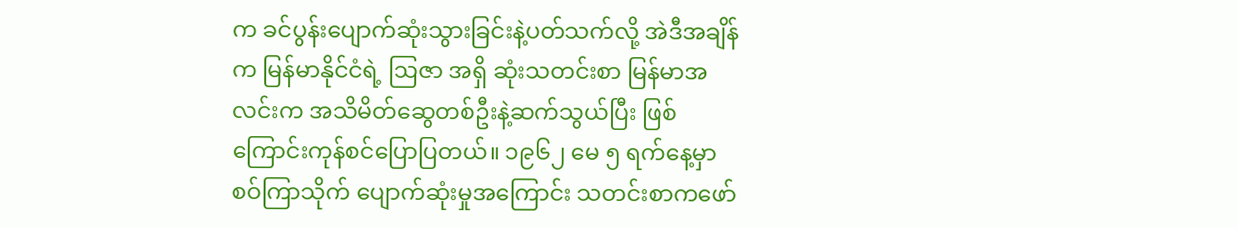က ခင်ပွန်းပျောက်ဆုံးသွားခြင်းနဲ့ပတ်သက်လို့ အဲဒီအချိန်က မြန်မာနိုင်ငံရဲ့ ဩဇာ အရှိ ဆုံးသတင်းစာ မြန်မာအလင်းက အသိမိတ်ဆွေတစ်ဦးနဲ့ဆက်သွယ်ပြီး ဖြစ်ကြောင်းကုန်စင်ပြောပြတယ်။ ၁၉၆၂ မေ ၅ ရက်နေ့မှာ စဝ်ကြာသိုက် ပျောက်ဆုံးမှုအကြောင်း သတင်းစာကဖော်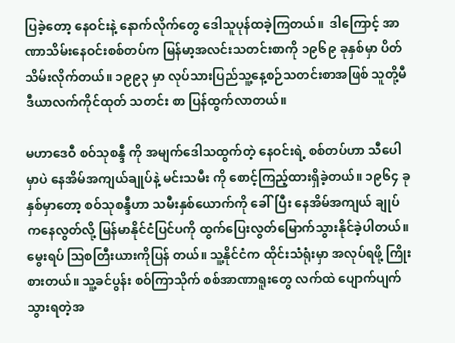ပြခဲ့တော့ နေဝင်းနဲ့ နောက်လိုက်တွေ ဒေါသူပုန်ထခဲ့ကြတယ်။  ဒါကြောင့် အာဏာသိမ်းနေဝင်းစစ်တပ်က မြန်မာ့အလင်းသတင်းစာကို ၁၉၆၉ ခုနှစ်မှာ ပိတ်သိမ်းလိုက်တယ်။ ၁၉၉၃ မှာ လုပ်သားပြည်သူ့နေ့စဉ်သတင်းစာအဖြစ် သူတို့မီဒီယာလက်ကိုင်ထုတ် သတင်း စာ ပြန်ထွက်လာတယ်။

မဟာဒေဝီ စဝ်သုစန္ဒီ ကို အမျက်ဒေါသထွက်တဲ့ နေဝင်းရဲ့ စစ်တပ်ဟာ သီပေါမှာပဲ နေအိမ်အကျယ်ချုပ်နဲ့ မင်းသမီး ကို စောင့်ကြည့်ထားရှိခဲ့တယ်။ ၁၉၆၄ ခုနှစ်မှာတော့ စဝ်သုစန္ဒီဟာ သမီးနှစ်ယောက်ကို ခေါ်ပြီး နေအိမ်အကျယ် ချုပ်ကနေလွတ်လို့ မြန်မာနိုင်ငံပြင်ပကို ထွက်ပြေးလွတ်မြောက်သွားနိုင်ခဲ့ပါတယ်။ မွေးရပ် ဩစတြီးယားကိုပြန် တယ်။ သူ့နိုင်ငံက ထိုင်းသံရုံးမှာ အလုပ်ရဖို့ ကြိုးစားတယ်။ သူ့ခင်ပွန်း စဝ်ကြာသိုက် စစ်အာဏာရူးတွေ လက်ထဲ ပျောက်ပျက်သွားရတဲ့အ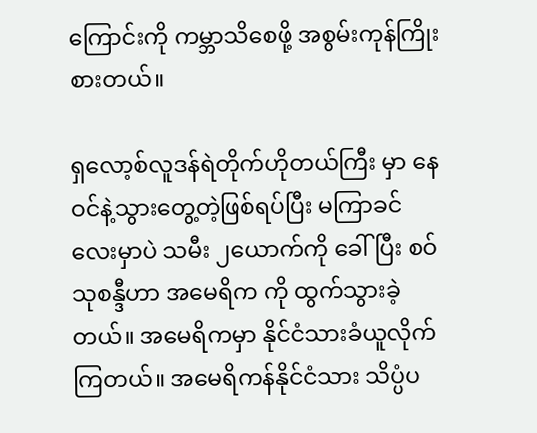ကြောင်းကို ကမ္ဘာသိစေဖို့ အစွမ်းကုန်ကြိုးစားတယ်။

ရှလော့စ်လူဒန်ရဲတိုက်ဟိုတယ်ကြီး မှာ နေဝင်နဲ့သွားတွေ့တဲ့ဖြစ်ရပ်ပြီး မကြာခင်လေးမှာပဲ သမီး ၂ယောက်ကို ခေါ်ပြီး စဝ်သုစန္ဒီဟာ အမေရိက ကို ထွက်သွားခဲ့တယ်။ အမေရိကမှာ နိုင်ငံသားခံယူလိုက်ကြတယ်။ အမေရိကန်နိုင်ငံသား သိပ္ပံပ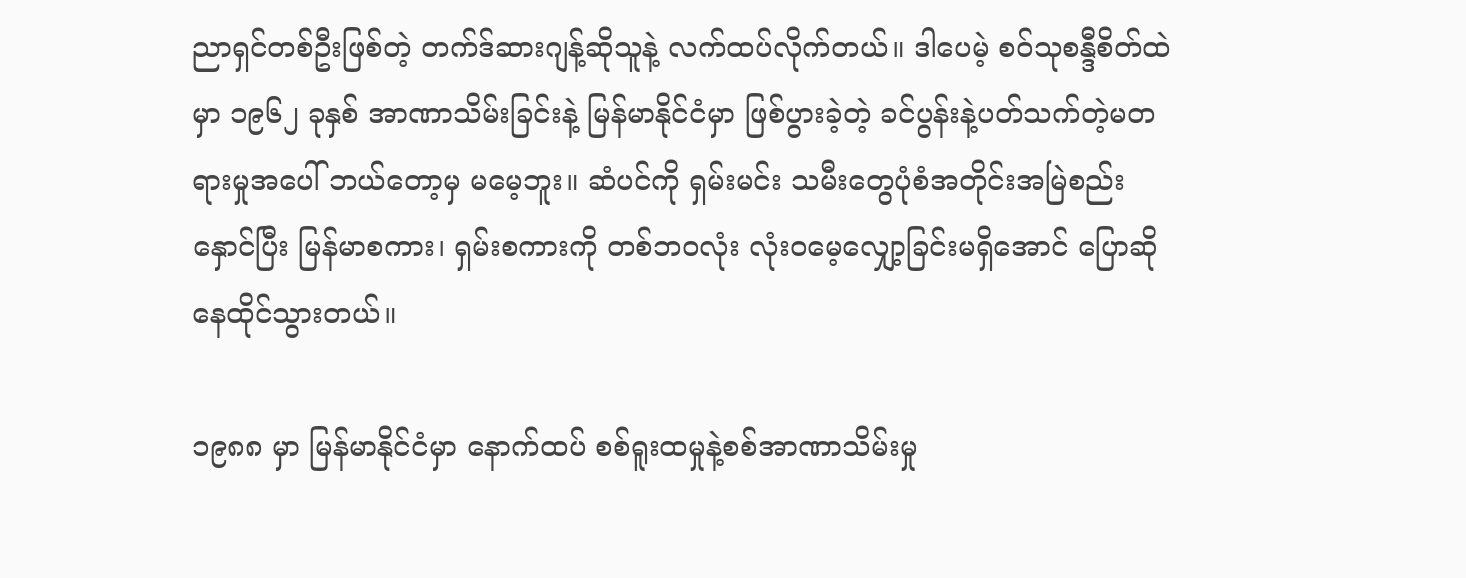ညာရှင်တစ်ဦးဖြစ်တဲ့ တက်ဒ်ဆားဂျန့်ဆိုသူနဲ့ လက်ထပ်လိုက်တယ်။ ဒါပေမဲ့ စဝ်သုစန္ဒီစိတ်ထဲမှာ ၁၉၆၂ ခုနှစ် အာဏာသိမ်းခြင်းနဲ့ မြန်မာနိုင်ငံမှာ ဖြစ်ပွားခဲ့တဲ့ ခင်ပွန်းနဲ့ပတ်သက်တဲ့မတရားမှုအပေါ် ဘယ်တော့မှ မမေ့ဘူး။ ဆံပင်ကို ရှမ်းမင်း သမီးတွေပုံစံအတိုင်းအမြဲစည်းနှောင်ပြီး မြန်မာစကား၊ ရှမ်းစကားကို တစ်ဘ၀လုံး လုံး၀မေ့လျှော့ခြင်းမရှိအောင် ပြောဆိုနေထိုင်သွားတယ်။

၁၉၈၈ မှာ မြန်မာနိုင်ငံမှာ နောက်ထပ် စစ်ရူးထမှုနဲ့စစ်အာဏာသိမ်းမှု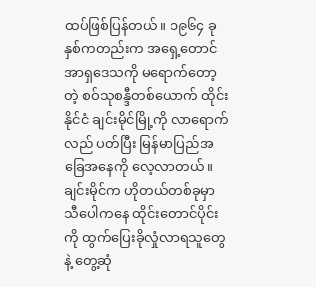ထပ်ဖြစ်ပြန်တယ်။ ၁၉၆၄ ခုနှစ်ကတည်းက အရှေ့တောင်အာရှဒေသကို မရောက်တော့တဲ့ စဝ်သုစန္ဒီတစ်ယောက် ထိုင်းနိုင်ငံ ချင်းမိုင်မြို့ကို လာရောက်လည် ပတ်ပြီး မြန်မာပြည်အခြေအနေကို လေ့လာတယ်။ ချင်းမိုင်က ဟိုတယ်တစ်ခုမှာ သီပေါကနေ ထိုင်းတောင်ပိုင်းကို ထွက်ပြေးခိုလှုံလာရသူတွေနဲ့ တွေ့ဆုံ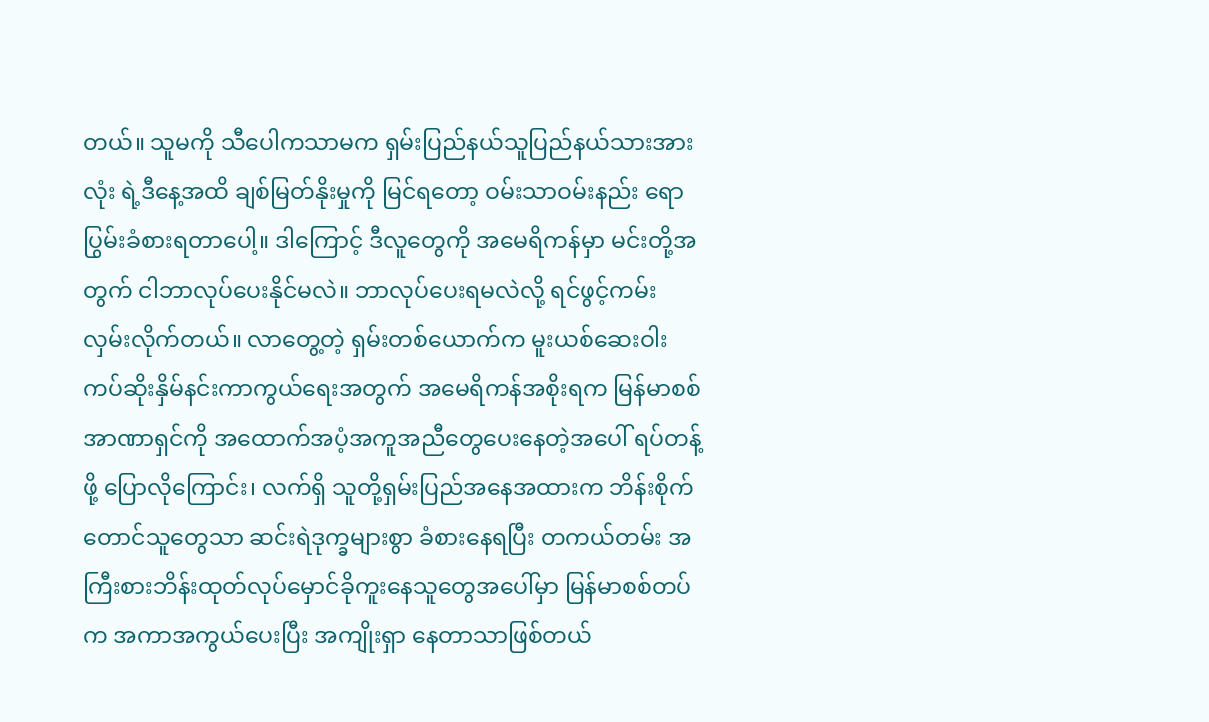တယ်။ သူမကို သီပေါကသာမက ရှမ်းပြည်နယ်သူပြည်နယ်သားအားလုံး ရဲ့ဒီနေ့အထိ ချစ်မြတ်နိုးမှုကို မြင်ရတော့ ဝမ်းသာဝမ်းနည်း ရောပြွမ်းခံစားရတာပေါ့။ ဒါကြောင့် ဒီလူတွေကို အမေရိကန်မှာ မင်းတို့အတွက် ငါဘာလုပ်ပေးနိုင်မလဲ။ ဘာလုပ်ပေးရမလဲလို့ ရင်ဖွင့်ကမ်းလှမ်းလိုက်တယ်။ လာတွေ့တဲ့ ရှမ်းတစ်ယောက်က မူးယစ်ဆေးဝါးကပ်ဆိုးနှိမ်နင်းကာကွယ်ရေးအတွက် အမေရိကန်အစိုးရက မြန်မာစစ်အာဏာရှင်ကို အထောက်အပံ့အကူအညီတွေပေးနေတဲ့အပေါ် ရပ်တန့်ဖို့ ပြောလိုကြောင်း၊ လက်ရှိ သူတို့ရှမ်းပြည်အနေအထားက ဘိန်းစိုက်တောင်သူတွေသာ ဆင်းရဲဒုက္ခများစွာ ခံစားနေရပြီး တကယ်တမ်း အကြီးစားဘိန်းထုတ်လုပ်မှောင်ခိုကူးနေသူတွေအပေါ်မှာ မြန်မာစစ်တပ်က အကာအကွယ်ပေးပြီး အကျိုးရှာ နေတာသာဖြစ်တယ်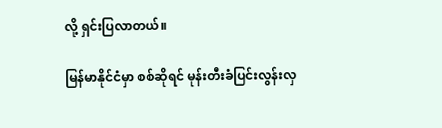လို့ ရှင်းပြလာတယ်။

မြန်မာနိုင်ငံမှာ စစ်ဆိုရင် မုန်းတီးခံပြင်းလွန်းလှ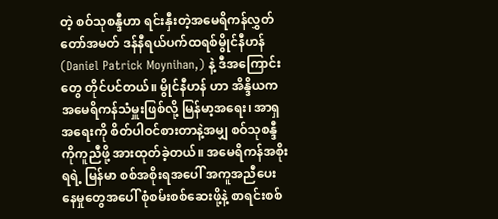တဲ့ စဝ်သုစန္ဒီဟာ ရင်းနှီးတဲ့အမေရိကန်လွှတ်တော်အမတ် ဒန်နီရယ်ပက်ထရစ်မွိုင်နီဟန် (Daniel Patrick Moynihan,) နဲ့ ဒီအကြောင်းတွေ တိုင်ပင်တယ်။ မွိုင်နီဟန် ဟာ အိန္ဒိယက အမေရိကန်သံမှူးဖြစ်လို့ မြန်မာ့အရေး၊ အာရှအရေးကို စိတ်ပါဝင်စားတာနဲ့အမျှ စဝ်သုစန္ဒီ ကိုကူညီဖို့ အားထုတ်ခဲ့တယ်။ အမေရိကန်အစိုးရရဲ့ မြန်မာ စစ်အစိုးရအပေါ် အကူအညီပေးနေမှုတွေအပေါ် စုံစမ်းစစ်ဆေးဖို့နဲ့ စာရင်းစစ်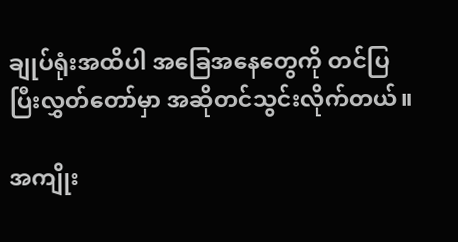ချုပ်ရုံးအထိပါ အခြေအနေတွေကို တင်ပြပြီးလွှတ်တော်မှာ အဆိုတင်သွင်းလိုက်တယ်။

အကျိုး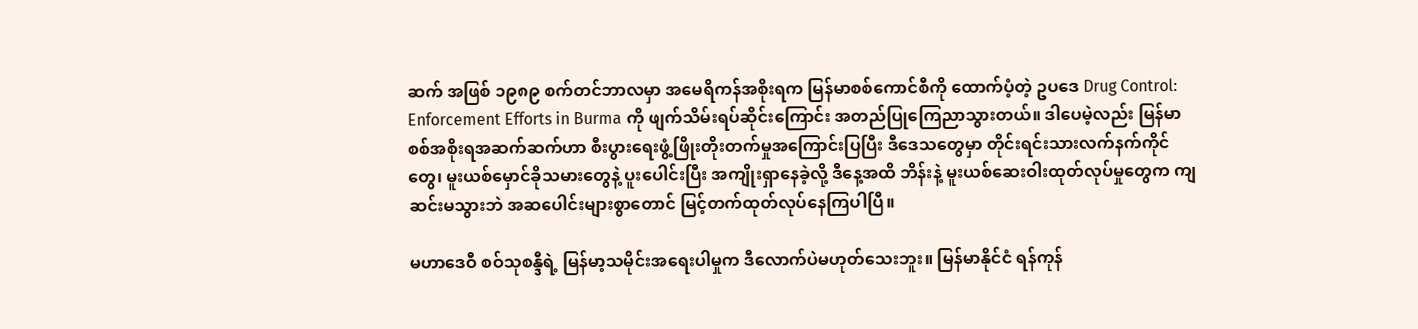ဆက် အဖြစ် ၁၉၈၉ စက်တင်ဘာလမှာ အမေရိကန်အစိုးရက မြန်မာစစ်ကောင်စီကို ထောက်ပံ့တဲ့ ဥပဒေ Drug Control: Enforcement Efforts in Burma ကို ဖျက်သိမ်းရပ်ဆိုင်းကြောင်း အတည်ပြုကြေညာသွားတယ်။ ဒါပေမဲ့လည်း မြန်မာစစ်အစိုးရအဆက်ဆက်ဟာ စီးပွားရေးဖွံ့ဖြိုးတိုးတက်မှုအကြောင်းပြပြီး ဒီဒေသတွေမှာ တိုင်းရင်းသားလက်နက်ကိုင်တွေ၊ မူးယစ်မှောင်ခိုသမားတွေနဲ့ ပူးပေါင်းပြီး အကျိုးရှာနေခဲ့လို့ ဒီနေ့အထိ ဘိန်းနဲ့ မူးယစ်ဆေးဝါးထုတ်လုပ်မှုတွေက ကျဆင်းမသွားဘဲ အဆပေါင်းများစွာတောင် မြင့်တက်ထုတ်လုပ်နေကြပါပြီ။

မဟာဒေဝီ စဝ်သုစန္ဒီရဲ့ မြန်မာ့သမိုင်းအရေးပါမှုက ဒီလောက်ပဲမဟုတ်သေးဘူး။ မြန်မာနိုင်ငံ ရန်ကုန်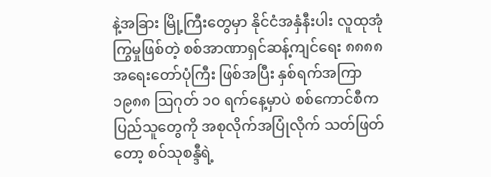နဲ့အခြား မြို့ကြီးတွေမှာ နိုင်ငံအနှံနီးပါး လူထုအုံကြွမှုဖြစ်တဲ့ စစ်အာဏာရှင်ဆန့်ကျင်ရေး ၈၈၈၈ အရေးတော်ပုံကြီး ဖြစ်အပြီး နှစ်ရက်အကြာ ၁၉၈၈ ဩဂုတ် ၁၀ ရက်နေ့မှာပဲ စစ်ကောင်စီက ပြည်သူတွေကို အစုလိုက်အပြုံလိုက် သတ်ဖြတ်တော့ စဝ်သုစန္ဒီရဲ့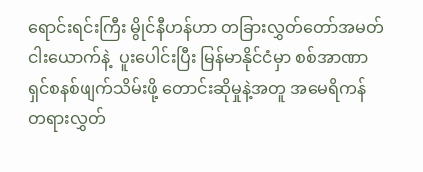ရောင်းရင်းကြီး မွိုင်နီဟန်ဟာ တခြားလွှတ်တော်အမတ် ငါးယောက်နဲ့  ပူးပေါင်းပြီး မြန်မာနိုင်ငံမှာ စစ်အာဏာရှင်စနစ်ဖျက်သိမ်းဖို့ တောင်းဆိုမှုနဲ့အတူ အမေရိကန်တရားလွှတ်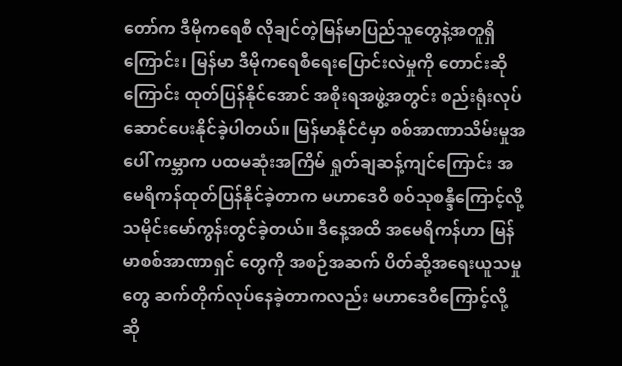တော်က ဒီမိုကရေစီ လိုချင်တဲ့မြန်မာပြည်သူတွေနဲ့အတူရှိကြောင်း၊ မြန်မာ ဒီမိုကရေစီရေးပြောင်းလဲမှုကို တောင်းဆိုကြောင်း ထုတ်ပြန်နိုင်အောင် အစိုးရအဖွဲ့အတွင်း စည်းရုံးလုပ်ဆောင်ပေးနိုင်ခဲ့ပါတယ်။ မြန်မာနိုင်ငံမှာ စစ်အာဏာသိမ်းမှုအပေါ် ကမ္ဘာက ပထမဆုံးအကြိမ် ရှုတ်ချဆန့်ကျင်ကြောင်း အမေရိကန်ထုတ်ပြန်နိုင်ခဲ့တာက မဟာဒေဝီ စဝ်သုစန္ဒီကြောင့်လို့ သမိုင်းမော်ကွန်းတွင်ခဲ့တယ်။ ဒီနေ့အထိ အမေရိကန်ဟာ မြန်မာစစ်အာဏာရှင် တွေကို အစဉ်အဆက် ပိတ်ဆို့အရေးယူသမှုတွေ ဆက်တိုက်လုပ်နေခဲ့တာကလည်း မဟာဒေဝီကြောင့်လို့ ဆို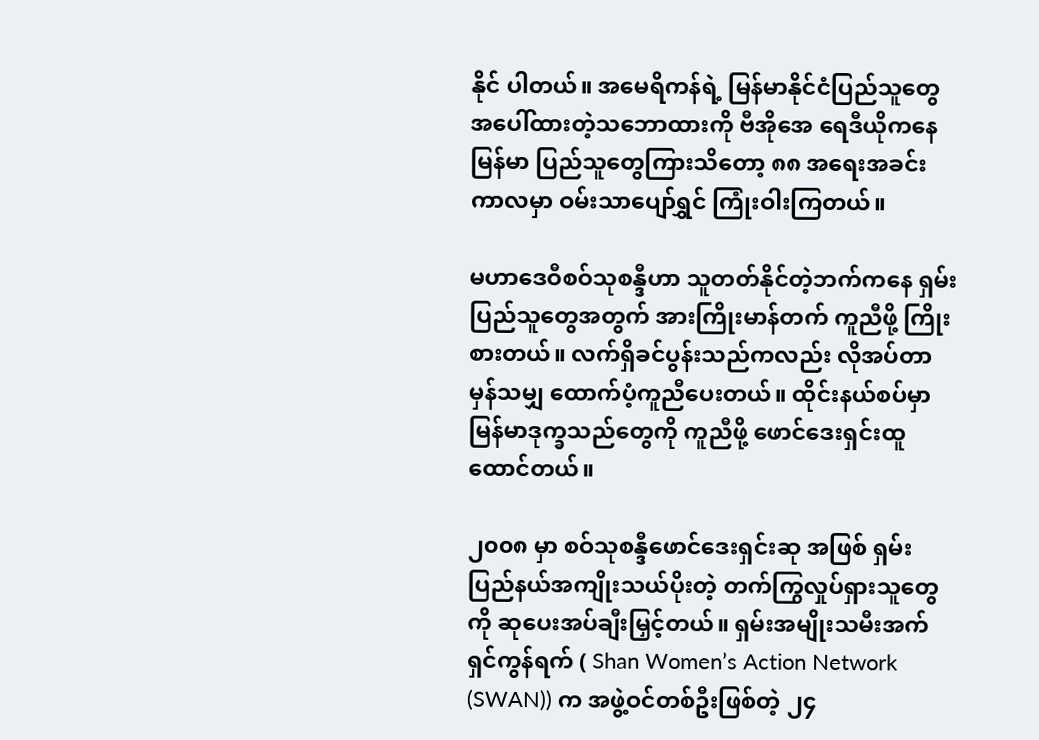နိုင် ပါတယ်။ အမေရိကန်ရဲ့ မြန်မာနိုင်ငံပြည်သူတွေအပေါ်ထားတဲ့သဘောထားကို ဗီအိုအေ ရေဒီယိုကနေ မြန်မာ ပြည်သူတွေကြားသိတော့ ၈၈ အရေးအခင်းကာလမှာ ဝမ်းသာပျော်ရွှင် ကြုံးဝါးကြတယ်။

မဟာဒေဝီစဝ်သုစန္ဒီဟာ သူတတ်နိုင်တဲ့ဘက်ကနေ ရှမ်းပြည်သူတွေအတွက် အားကြိုးမာန်တက် ကူညီဖို့ ကြိုးစားတယ်။ လက်ရှိခင်ပွန်းသည်ကလည်း လိုအပ်တာမှန်သမျှ ထောက်ပံ့ကူညီပေးတယ်။ ထိုင်းနယ်စပ်မှာ မြန်မာဒုက္ခသည်တွေကို ကူညီဖို့ ဖောင်ဒေးရှင်းထူထောင်တယ်။

၂၀၀၈ မှာ စဝ်သုစန္ဒီဖောင်ဒေးရှင်းဆု အဖြစ် ရှမ်းပြည်နယ်အကျိုးသယ်ပိုးတဲ့ တက်ကြွလှုပ်ရှားသူတွေကို ဆုပေးအပ်ချီးမြှင့်တယ်။ ရှမ်းအမျိုးသမီးအက်ရှင်ကွန်ရက် ( Shan Women’s Action Network (SWAN)) က အဖွဲ့ဝင်တစ်ဦးဖြစ်တဲ့ ၂၄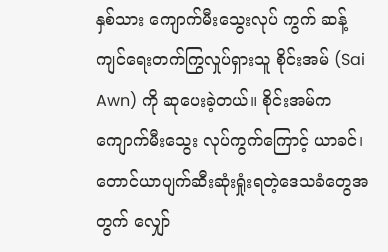နှစ်သား ကျောက်မီးသွေးလုပ် ကွက် ဆန့်ကျင်ရေးတက်ကြွလှုပ်ရှားသူ စိုင်းအမ် (Sai Awn) ကို ဆုပေးခဲ့တယ်။ စိုင်းအမ်က ကျောက်မီးသွေး လုပ်ကွက်ကြောင့် ယာခင်၊ တောင်ယာပျက်ဆီးဆုံးရှုံးရတဲ့ဒေသခံတွေအတွက် လျှော်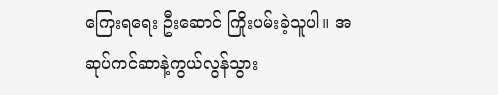ကြေးရရေး ဦးဆောင် ကြိုးပမ်းခဲ့သူပါ။ အဆုပ်ကင်ဆာနဲ့ကွယ်လွန်သွား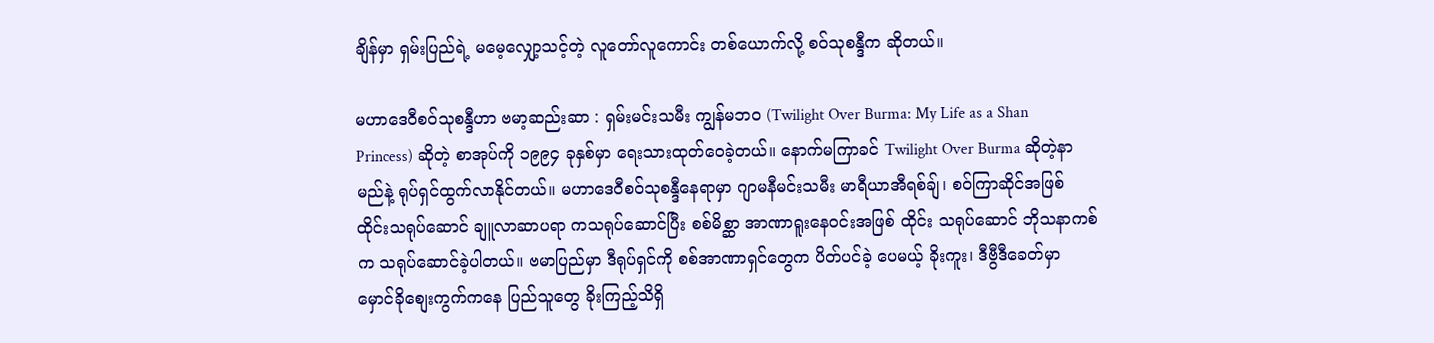ချိန်မှာ ရှမ်းပြည်ရဲ့ မမေ့လျှော့သင့်တဲ့ လူတော်လူကောင်း တစ်ယောက်လို့ စဝ်သုစန္ဒီက ဆိုတယ်။

မဟာဒေဝီစဝ်သုစန္ဒီဟာ ဗမာ့ဆည်းဆာ : ရှမ်းမင်းသမီး ကျွန်မဘ၀ (Twilight Over Burma: My Life as a Shan Princess) ဆိုတဲ့ စာအုပ်ကို ၁၉၉၄ ခုနှစ်မှာ ရေးသားထုတ်ဝေခဲ့တယ်။ နောက်မကြာခင် Twilight Over Burma ဆိုတဲ့နာမည်နဲ့ ရုပ်ရှင်ထွက်လာနိုင်တယ်။ မဟာဒေဝီစဝ်သုစန္ဒီနေရာမှာ ဂျာမနီမင်းသမီး မာရီယာအီရစ်ချ်၊ စဝ်ကြာဆိုင်အဖြစ် ထိုင်းသရုပ်ဆောင် ချူလာဆာပရာ ကသရုပ်ဆောင်ပြီး စစ်မိစ္ဆာ အာဏာရူးနေဝင်းအဖြစ် ထိုင်း သရုပ်ဆောင် ဘိုသနာကစ်က သရုပ်ဆောင်ခဲ့ပါတယ်။ ဗမာပြည်မှာ ဒီရုပ်ရှင်ကို စစ်အာဏာရှင်တွေက ပိတ်ပင်ခဲ့ ပေမယ့် ခိုးကူး၊ ဒီဗွီဒီခေတ်မှာ မှောင်ခိုစျေးကွက်ကနေ ပြည်သူတွေ ခိုးကြည့်သိရှိ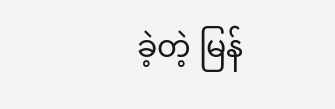ခဲ့တဲ့ မြန်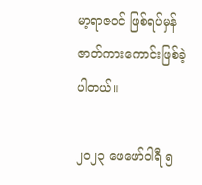မာ့ရာဇဝင် ဖြစ်ရပ်မှန် ဇာတ်ကားကောင်းဖြစ်ခဲ့ပါတယ်။

၂၀၂၃ ဖေဖော်ဝါရီ ၅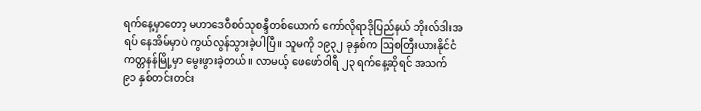ရက်နေ့မှာတော့ မဟာဒေဝီစဝ်သုစန္ဒီတစ်ယောက် ကော်လိုရာဒိုပြည်နယ် ဘိုးလ်ဒါးအရပ် နေအိမ်မှာပဲ ကွယ်လွန်သွားခဲ့ပါပြီ။ သူမကို ၁၉၃၂ ခုနှစ်က ဩစတြီးယားနိုင်ငံ ကတ္တနန်မြို့မှာ မွေးဖွားခဲ့တယ်။ လာမယ့် ဖေဖော်ဝါရီ ၂၃ ရက်နေ့ဆိုရင် အသက် ၉၁ နှစ်တင်းတင်း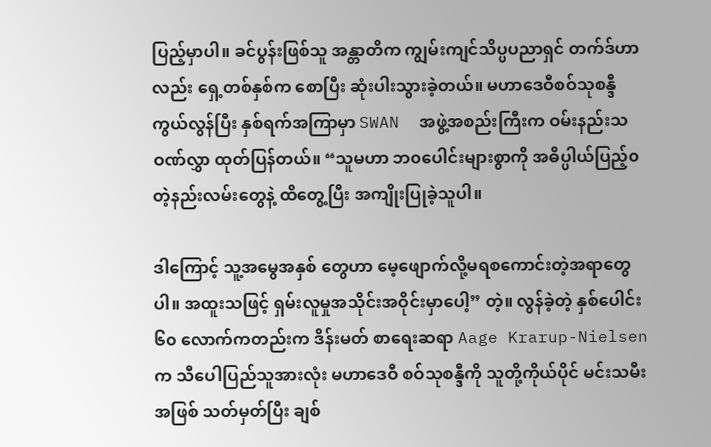ပြည့်မှာပါ။ ခင်ပွန်းဖြစ်သူ အန္တာတိက ကျွမ်းကျင်သိပ္ပပညာရှင် တက်ဒ်ဟာလည်း ရှေ့တစ်နှစ်က စောပြီး ဆုံးပါးသွားခဲ့တယ်။ မဟာဒေဝီစဝ်သုစန္ဒီ ကွယ်လွန်ပြီး နှစ်ရက်အကြာမှာ SWAN  အဖွဲ့အစည်းကြီးက ဝမ်းနည်းသဝဏ်လွှာ ထုတ်ပြန်တယ်။ “သူမဟာ ဘ၀ပေါင်းများစွာကို အဓိပ္ပါယ်ပြည့်၀တဲ့နည်းလမ်းတွေနဲ့ ထိတွေ့ပြီး အကျိုးပြုခဲ့သူပါ။

ဒါကြောင့် သူ့အမွေအနှစ် တွေဟာ မေ့ဖျောက်လို့မရစကောင်းတဲ့အရာတွေပါ။ အထူးသဖြင့် ရှမ်းလူမှုအသိုင်းအဝိုင်းမှာပေါ့” တဲ့။ လွန်ခဲ့တဲ့ နှစ်‌ပေါင်း ၆၀ လောက်ကတည်းက ဒိန်းမတ် စာရေးဆရာ Aage Krarup-Nielsen က သီပေါပြည်သူအားလုံး မဟာဒေဝီ စဝ်သုစန္ဒီကို သူတို့ကိုယ်ပိုင် မင်းသမီးအဖြစ် သတ်မှတ်ပြီး ချစ်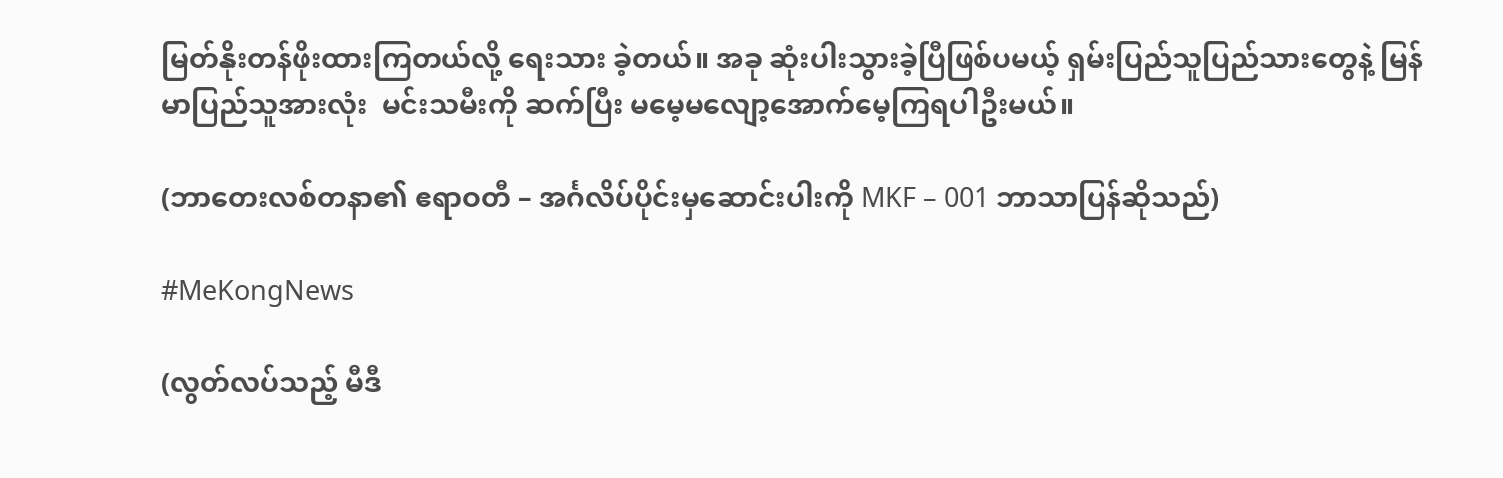မြတ်နိုးတန်ဖိုးထားကြတယ်လို့ ရေးသား ခဲ့တယ်။ အခု ဆုံးပါးသွားခဲ့ပြီဖြစ်ပမယ့် ရှမ်းပြည်သူပြည်သားတွေနဲ့ မြန်မာပြည်သူအားလုံး  မင်းသမီးကို ဆက်ပြီး မမေ့မလျော့အောက်မေ့ကြရပါဦးမယ်။

(ဘာတေးလစ်တနာ၏ ဧရာဝတီ – အင်္ဂလိပ်ပိုင်းမှဆောင်းပါးကို MKF – 001 ဘာသာပြန်ဆိုသည်)

#MeKongNews

(လွတ်လပ်သည့် မီဒီ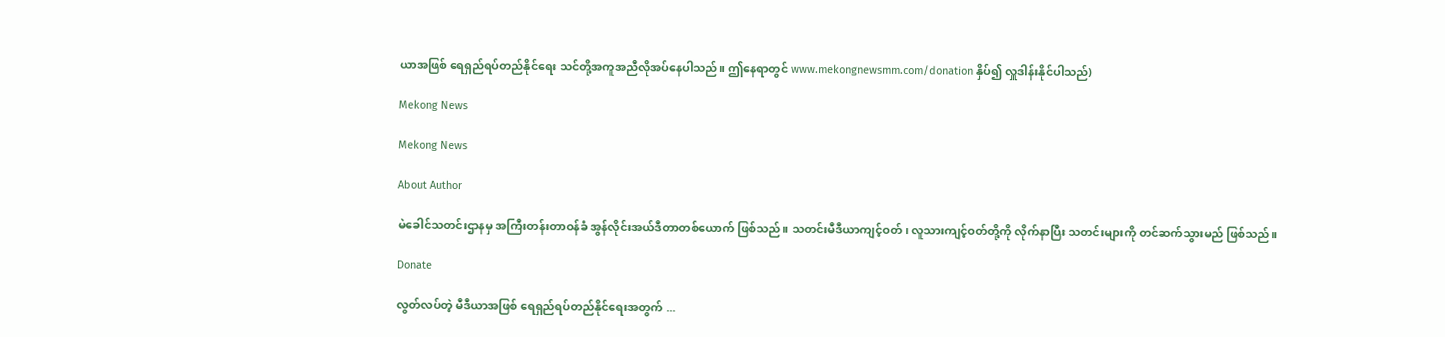ယာအဖြစ် ရေရှည်ရပ်တည်နိုင်ရေး သင်တို့အကူအညီလိုအပ်နေပါသည်။ ဤနေရာတွင် www.mekongnewsmm.com/donation နှိပ်၍ လှူဒါန်းနိုင်ပါသည်)

Mekong News

Mekong News

About Author

မဲခေါင်သတင်းဌာနမှ အကြီးတန်းတာဝန်ခံ အွန်လိုင်းအယ်ဒီတာတစ်ယောက် ဖြစ်သည်။ သတင်းမီဒီယာကျင့်ဝတ်၊ လူသားကျင့်ဝတ်တို့ကို လိုက်နာပြီး သတင်းများကို တင်ဆက်သွားမည် ဖြစ်သည်။

Donate

လွတ်လပ်တဲ့ မီဒီယာအဖြစ် ရေရှည်ရပ်တည်နိုင်ရေးအတွက် ...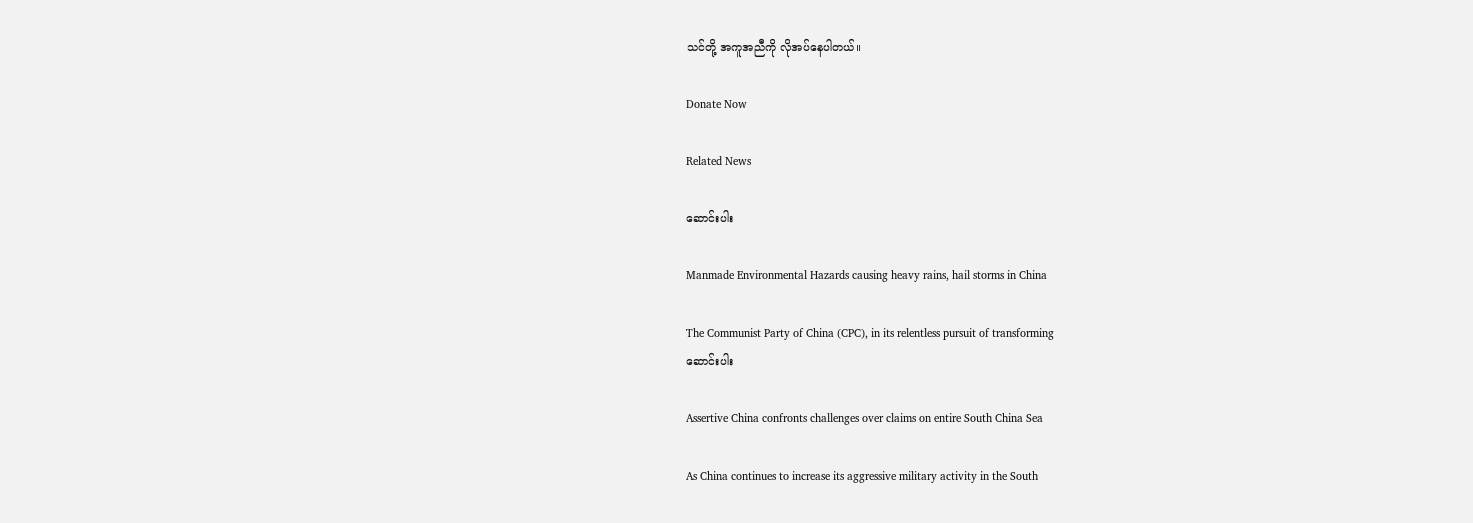သင်တို့ အကူအညီကို လိုအပ်နေပါတယ်။

Donate Now

Related News

ဆောင်းပါး

Manmade Environmental Hazards causing heavy rains, hail storms in China

The Communist Party of China (CPC), in its relentless pursuit of transforming
ဆောင်းပါး

Assertive China confronts challenges over claims on entire South China Sea

As China continues to increase its aggressive military activity in the South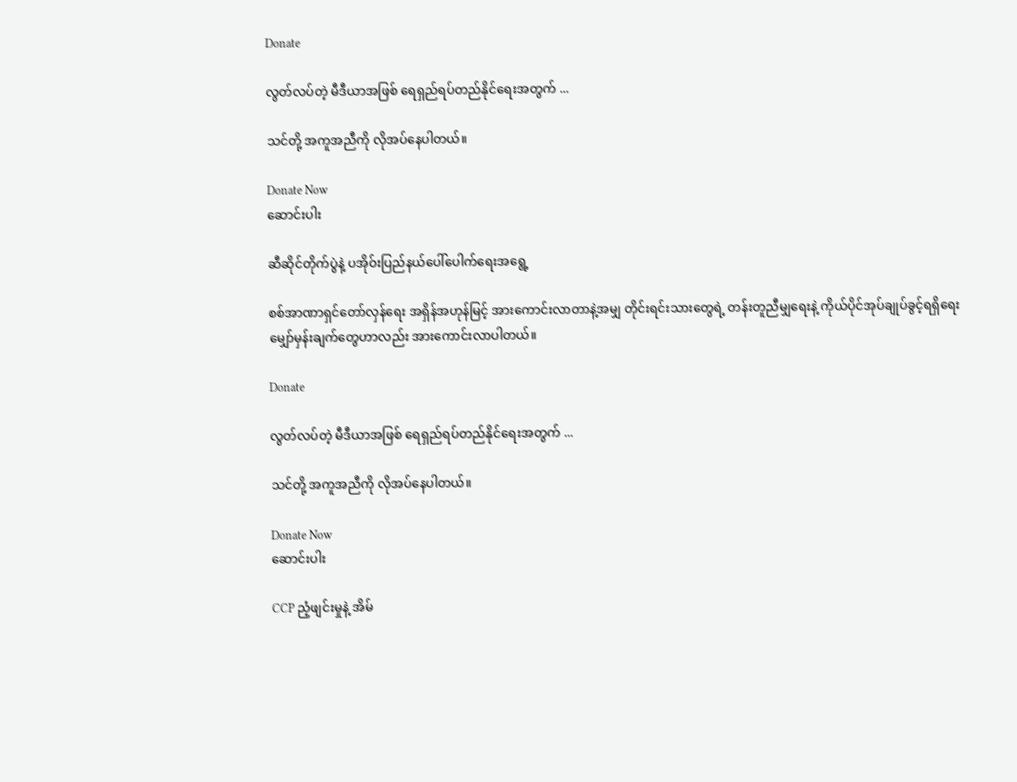Donate

လွတ်လပ်တဲ့ မီဒီယာအဖြစ် ရေရှည်ရပ်တည်နိုင်ရေးအတွက် ...

သင်တို့ အကူအညီကို လိုအပ်နေပါတယ်။

Donate Now
ဆောင်းပါး

ဆီဆိုင်တိုက်ပွဲနဲ့ ပအိုဝ်းပြည်နယ်ပေါ်ပေါက်ရေးအရွေ့

စစ်အာဏာရှင်တော်လှန်ရေး အရှိန်အဟုန်မြင့် အားကောင်းလာတာနဲ့အမျှ တိုင်းရင်းသားတွေရဲ့ တန်းတူညီမျှရေးနဲ့ ကိုယ်ပိုင်အုပ်ချုပ်ခွင့်ရရှိရေး မျှော်မှန်းချက်တွေဟာလည်း အားကောင်းလာပါတယ်။

Donate

လွတ်လပ်တဲ့ မီဒီယာအဖြစ် ရေရှည်ရပ်တည်နိုင်ရေးအတွက် ...

သင်တို့ အကူအညီကို လိုအပ်နေပါတယ်။

Donate Now
ဆောင်းပါး

CCP ညံ့ဖျင်းမှုနဲ့ အိမ်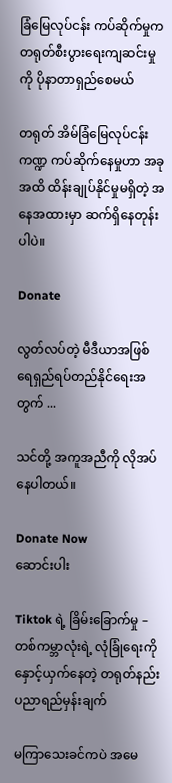ခြံမြေလုပ်ငန်း ကပ်ဆိုက်မှုက တရုတ်စီးပွားရေးကျဆင်းမှုကို ပိုနာတာရှည်စေမယ်

တရုတ် အိမ်ခြံမြေလုပ်ငန်းကဏ္ဍ ကပ်ဆိုက်နေမှုဟာ အခုအထိ ထိန်းချုပ်နိုင်မှုမရှိတဲ့ အနေအထားမှာ ဆက်ရှိနေတုန်းပါပဲ။

Donate

လွတ်လပ်တဲ့ မီဒီယာအဖြစ် ရေရှည်ရပ်တည်နိုင်ရေးအတွက် ...

သင်တို့ အကူအညီကို လိုအပ်နေပါတယ်။

Donate Now
ဆောင်းပါး

Tiktok ရဲ့ ခြိမ်းခြောက်မှု – တစ်ကမ္ဘာလုံးရဲ့ လုံခြုံရေးကို နှောင့်ယှက်နေတဲ့ တရုတ်နည်းပညာရည်မှန်းချက်

မကြာသေးခင်ကပဲ အမေ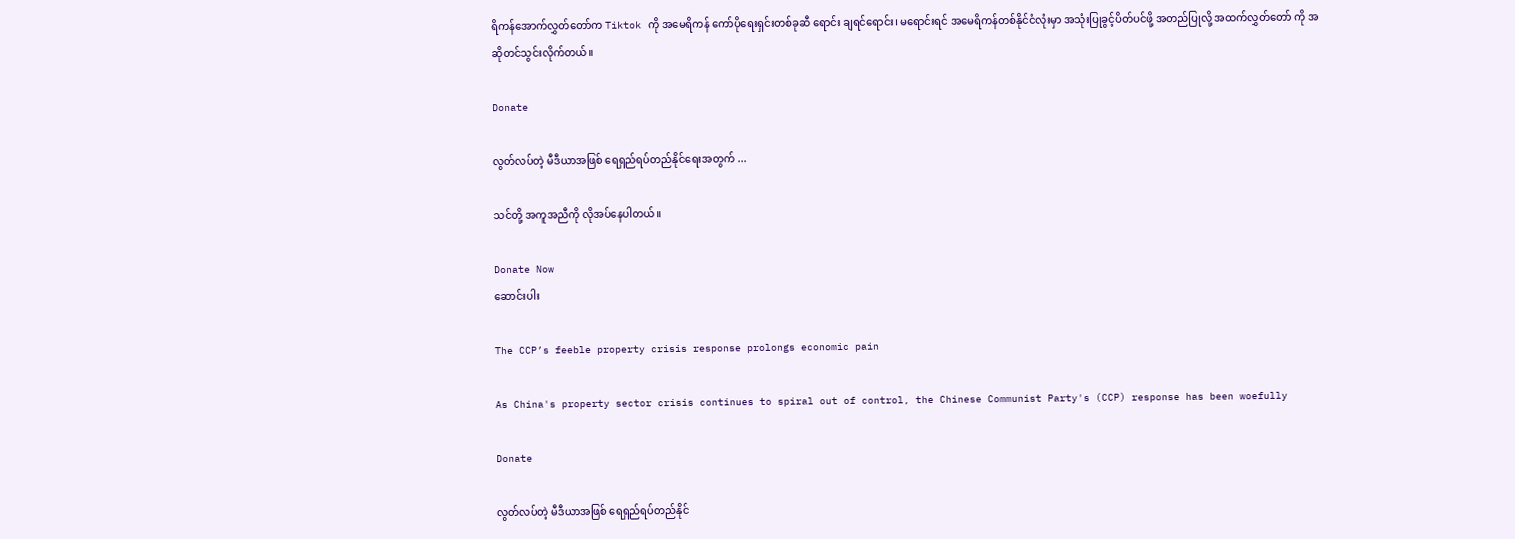ရိကန်အောက်လွှတ်တော်က Tiktok ကို အမေရိကန် ကော်ပိုရေးရှင်းတစ်ခုဆီ ရောင်း ချရင်ရောင်း၊ မရောင်းရင် အမေရိကန်တစ်နိုင်ငံလုံးမှာ အသုံးပြုခွင့်ပိတ်ပင်ဖို့ အတည်ပြုလို့ အထက်လွှတ်တော် ကို အဆိုတင်သွင်းလိုက်တယ်။

Donate

လွတ်လပ်တဲ့ မီဒီယာအဖြစ် ရေရှည်ရပ်တည်နိုင်ရေးအတွက် ...

သင်တို့ အကူအညီကို လိုအပ်နေပါတယ်။

Donate Now
ဆောင်းပါး

The CCP’s feeble property crisis response prolongs economic pain

As China's property sector crisis continues to spiral out of control, the Chinese Communist Party's (CCP) response has been woefully

Donate

လွတ်လပ်တဲ့ မီဒီယာအဖြစ် ရေရှည်ရပ်တည်နိုင်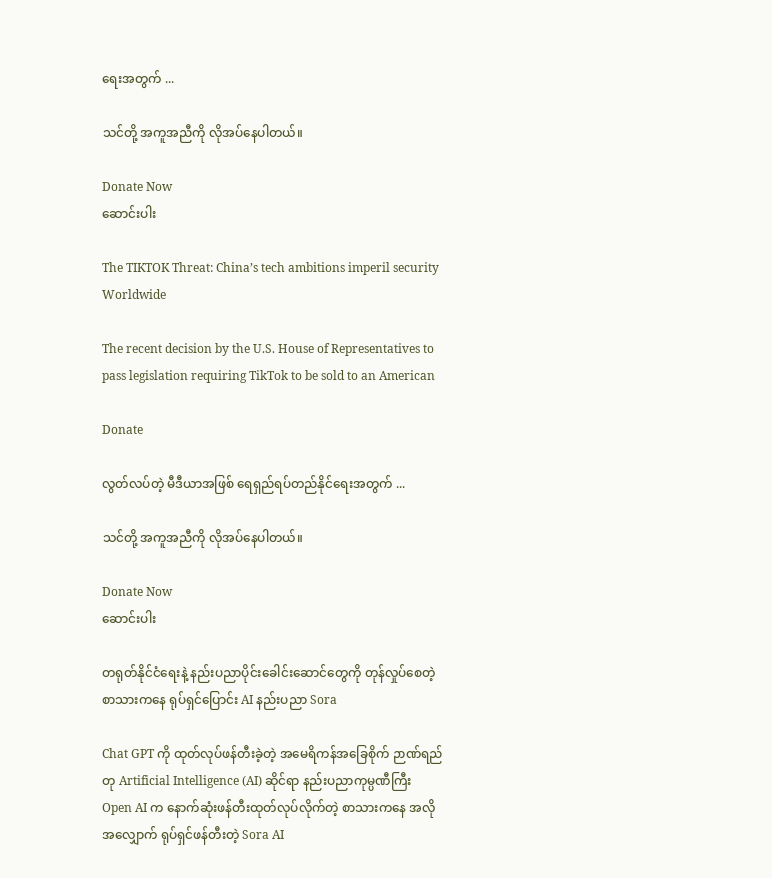ရေးအတွက် ...

သင်တို့ အကူအညီကို လိုအပ်နေပါတယ်။

Donate Now
ဆောင်းပါး

The TIKTOK Threat: China’s tech ambitions imperil security Worldwide

The recent decision by the U.S. House of Representatives to pass legislation requiring TikTok to be sold to an American

Donate

လွတ်လပ်တဲ့ မီဒီယာအဖြစ် ရေရှည်ရပ်တည်နိုင်ရေးအတွက် ...

သင်တို့ အကူအညီကို လိုအပ်နေပါတယ်။

Donate Now
ဆောင်းပါး

တရုတ်နိုင်ငံရေးနဲ့ နည်းပညာပိုင်းခေါင်းဆောင်တွေကို တုန်လှုပ်စေတဲ့ စာသားကနေ ရုပ်ရှင်ပြောင်း AI နည်းပညာ Sora

Chat GPT ကို ထုတ်လုပ်ဖန်တီးခဲ့တဲ့ အမေရိကန်အခြေစိုက် ဉာဏ်ရည်တု Artificial Intelligence (AI) ဆိုင်ရာ နည်းပညာကုမ္ပဏီကြီး Open AI က နောက်ဆုံးဖန်တီးထုတ်လုပ်လိုက်တဲ့ စာသားကနေ အလိုအလျှောက် ရုပ်ရှင်ဖန်တီးတဲ့ Sora AI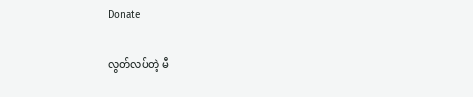Donate

လွတ်လပ်တဲ့ မီ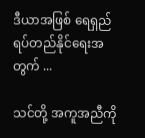ဒီယာအဖြစ် ရေရှည်ရပ်တည်နိုင်ရေးအတွက် ...

သင်တို့ အကူအညီကို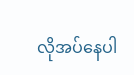လိုအပ်နေပါ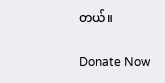တယ်။

Donate Now